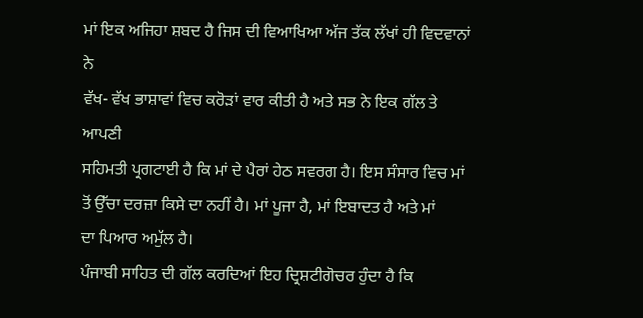ਮਾਂ ਇਕ ਅਜਿਹਾ ਸ਼ਬਦ ਹੈ ਜਿਸ ਦੀ ਵਿਆਖਿਆ ਅੱਜ ਤੱਕ ਲੱਖਾਂ ਹੀ ਵਿਦਵਾਨਾਂ ਨੇ
ਵੱਖ- ਵੱਖ ਭਾਸ਼ਾਵਾਂ ਵਿਚ ਕਰੋੜਾਂ ਵਾਰ ਕੀਤੀ ਹੈ ਅਤੇ ਸਭ ਨੇ ਇਕ ਗੱਲ ਤੇ ਆਪਣੀ
ਸਹਿਮਤੀ ਪ੍ਰਗਟਾਈ ਹੈ ਕਿ ਮਾਂ ਦੇ ਪੈਰਾਂ ਹੇਠ ਸਵਰਗ ਹੈ। ਇਸ ਸੰਸਾਰ ਵਿਚ ਮਾਂ
ਤੋਂ ਉੱਚਾ ਦਰਜ਼ਾ ਕਿਸੇ ਦਾ ਨਹੀਂ ਹੈ। ਮਾਂ ਪੂਜਾ ਹੈ, ਮਾਂ ਇਬਾਦਤ ਹੈ ਅਤੇ ਮਾਂ
ਦਾ ਪਿਆਰ ਅਮੁੱਲ ਹੈ।
ਪੰਜਾਬੀ ਸਾਹਿਤ ਦੀ ਗੱਲ ਕਰਦਿਆਂ ਇਹ ਦ੍ਰਿਸ਼ਟੀਗੋਚਰ ਹੁੰਦਾ ਹੈ ਕਿ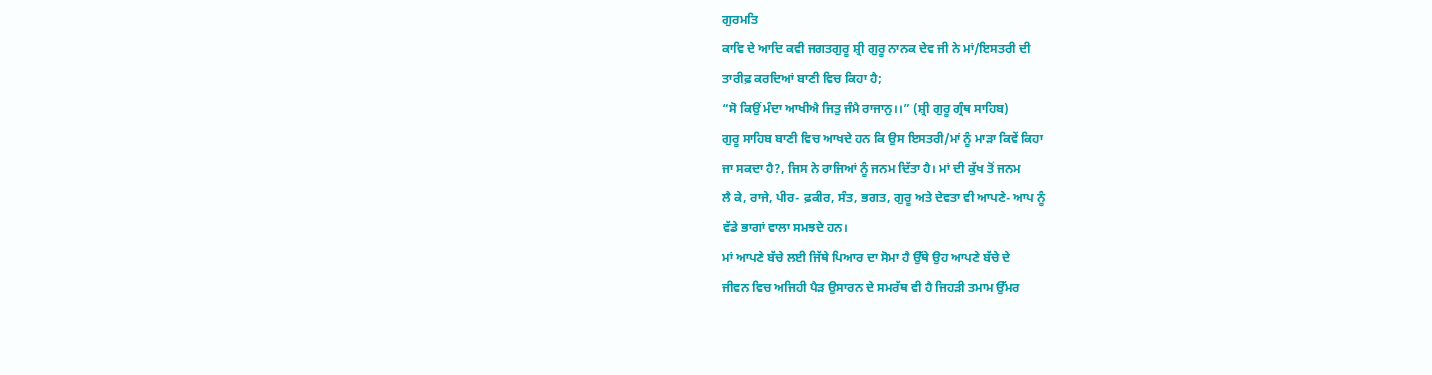ਗੁਰਮਤਿ
ਕਾਵਿ ਦੇ ਆਦਿ ਕਵੀ ਜਗਤਗੁਰੂ ਸ਼੍ਰੀ ਗੁਰੂ ਨਾਨਕ ਦੇਵ ਜੀ ਨੇ ਮਾਂ/ਇਸਤਰੀ ਦੀ
ਤਾਰੀਫ਼ ਕਰਦਿਆਂ ਬਾਣੀ ਵਿਚ ਕਿਹਾ ਹੈ;
“ਸੋ ਕਿਉਂ ਮੰਦਾ ਆਖੀਐ ਜਿਤੁ ਜੰਮੈ ਰਾਜਾਨੁ।।” (ਸ਼੍ਰੀ ਗੁਰੂ ਗ੍ਰੰਥ ਸਾਹਿਬ)
ਗੁਰੂ ਸਾਹਿਬ ਬਾਣੀ ਵਿਚ ਆਖਦੇ ਹਨ ਕਿ ਉਸ ਇਸਤਰੀ/ਮਾਂ ਨੂੰ ਮਾੜਾ ਕਿਵੇਂ ਕਿਹਾ
ਜਾ ਸਕਦਾ ਹੈ?, ਜਿਸ ਨੇ ਰਾਜਿਆਂ ਨੂੰ ਜਨਮ ਦਿੱਤਾ ਹੈ। ਮਾਂ ਦੀ ਕੁੱਖ ਤੋਂ ਜਨਮ
ਲੈ ਕੇ, ਰਾਜੇ, ਪੀਰ- ਫ਼ਕੀਰ, ਸੰਤ, ਭਗਤ, ਗੁਰੂ ਅਤੇ ਦੇਵਤਾ ਵੀ ਆਪਣੇ- ਆਪ ਨੂੰ
ਵੱਡੇ ਭਾਗਾਂ ਵਾਲਾ ਸਮਝਦੇ ਹਨ।
ਮਾਂ ਆਪਣੇ ਬੱਚੇ ਲਈ ਜਿੱਥੇ ਪਿਆਰ ਦਾ ਸੋਮਾ ਹੈ ਉੱਥੇ ਉਹ ਆਪਣੇ ਬੱਚੇ ਦੇ
ਜੀਵਨ ਵਿਚ ਅਜਿਹੀ ਪੈੜ ਉਸਾਰਨ ਦੇ ਸਮਰੱਥ ਵੀ ਹੈ ਜਿਹੜੀ ਤਮਾਮ ਉੱਮਰ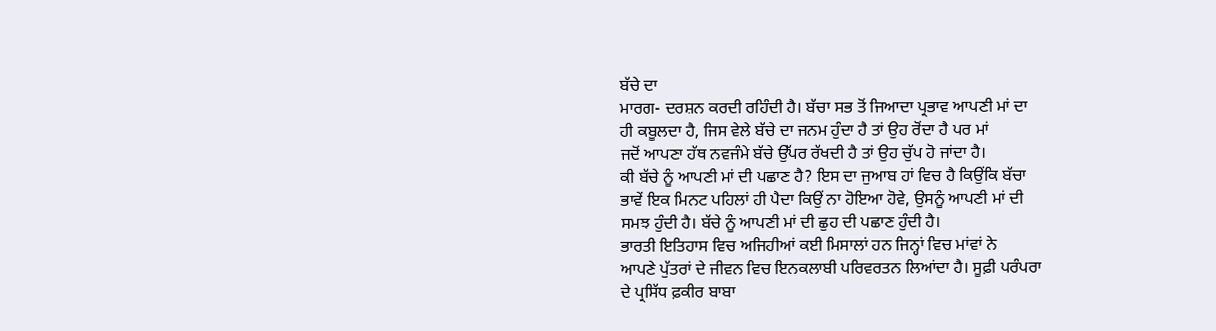ਬੱਚੇ ਦਾ
ਮਾਰਗ- ਦਰਸ਼ਨ ਕਰਦੀ ਰਹਿੰਦੀ ਹੈ। ਬੱਚਾ ਸਭ ਤੋਂ ਜਿਆਦਾ ਪ੍ਰਭਾਵ ਆਪਣੀ ਮਾਂ ਦਾ
ਹੀ ਕਬੂਲਦਾ ਹੈ, ਜਿਸ ਵੇਲੇ ਬੱਚੇ ਦਾ ਜਨਮ ਹੁੰਦਾ ਹੈ ਤਾਂ ਉਹ ਰੋਂਦਾ ਹੈ ਪਰ ਮਾਂ
ਜਦੋਂ ਆਪਣਾ ਹੱਥ ਨਵਜੰਮੇ ਬੱਚੇ ਉੱਪਰ ਰੱਖਦੀ ਹੈ ਤਾਂ ਉਹ ਚੁੱਪ ਹੋ ਜਾਂਦਾ ਹੈ।
ਕੀ ਬੱਚੇ ਨੂੰ ਆਪਣੀ ਮਾਂ ਦੀ ਪਛਾਣ ਹੈ? ਇਸ ਦਾ ਜੁਆਬ ਹਾਂ ਵਿਚ ਹੈ ਕਿਉਂਕਿ ਬੱਚਾ
ਭਾਵੇਂ ਇਕ ਮਿਨਟ ਪਹਿਲਾਂ ਹੀ ਪੈਦਾ ਕਿਉਂ ਨਾ ਹੋਇਆ ਹੋਵੇ, ਉਸਨੂੰ ਆਪਣੀ ਮਾਂ ਦੀ
ਸਮਝ ਹੁੰਦੀ ਹੈ। ਬੱਚੇ ਨੂੰ ਆਪਣੀ ਮਾਂ ਦੀ ਛੁਹ ਦੀ ਪਛਾਣ ਹੁੰਦੀ ਹੈ।
ਭਾਰਤੀ ਇਤਿਹਾਸ ਵਿਚ ਅਜਿਹੀਆਂ ਕਈ ਮਿਸਾਲਾਂ ਹਨ ਜਿਨ੍ਹਾਂ ਵਿਚ ਮਾਂਵਾਂ ਨੇ
ਆਪਣੇ ਪੁੱਤਰਾਂ ਦੇ ਜੀਵਨ ਵਿਚ ਇਨਕਲਾਬੀ ਪਰਿਵਰਤਨ ਲਿਆਂਦਾ ਹੈ। ਸੂਫ਼ੀ ਪਰੰਪਰਾ
ਦੇ ਪ੍ਰਸਿੱਧ ਫ਼ਕੀਰ ਬਾਬਾ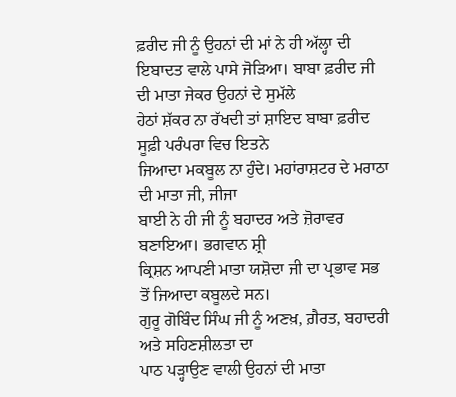ਫ਼ਰੀਦ ਜੀ ਨੂੰ ਉਹਨਾਂ ਦੀ ਮਾਂ ਨੇ ਹੀ ਅੱਲ੍ਹਾ ਦੀ
ਇਬਾਦਤ ਵਾਲੇ ਪਾਸੇ ਜੋੜਿਆ। ਬਾਬਾ ਫ਼ਰੀਦ ਜੀ ਦੀ ਮਾਤਾ ਜੇਕਰ ਉਹਨਾਂ ਦੇ ਸੁਮੱਲੇ
ਹੇਠਾਂ ਸ਼ੱਕਰ ਨਾ ਰੱਖਦੀ ਤਾਂ ਸ਼ਾਇਦ ਬਾਬਾ ਫ਼ਰੀਦ ਸੂਫ਼ੀ ਪਰੰਪਰਾ ਵਿਚ ਇਤਨੇ
ਜਿਆਦਾ ਮਕਬੂਲ ਨਾ ਹੁੰਦੇ। ਮਹਾਂਰਾਸ਼ਟਰ ਦੇ ਮਰਾਠਾ ਦੀ ਮਾਤਾ ਜੀ, ਜੀਜਾ
ਬਾਈ ਨੇ ਹੀ ਜੀ ਨੂੰ ਬਹਾਦਰ ਅਤੇ ਜ਼ੋਰਾਵਰ ਬਣਾਇਆ। ਭਗਵਾਨ ਸ਼੍ਰੀ
ਕ੍ਰਿਸ਼ਨ ਆਪਣੀ ਮਾਤਾ ਯਸ਼ੋਦਾ ਜੀ ਦਾ ਪ੍ਰਭਾਵ ਸਭ ਤੋਂ ਜਿਆਦਾ ਕਬੂਲਦੇ ਸਨ।
ਗੁਰੂ ਗੋਬਿੰਦ ਸਿੰਘ ਜੀ ਨੂੰ ਅਣਖ਼, ਗ਼ੈਰਤ, ਬਹਾਦਰੀ ਅਤੇ ਸਹਿਣਸ਼ੀਲਤਾ ਦਾ
ਪਾਠ ਪੜ੍ਹਾਉਣ ਵਾਲੀ ਉਹਨਾਂ ਦੀ ਮਾਤਾ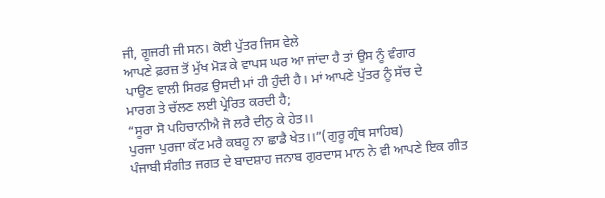ਜੀ, ਗੂਜਰੀ ਜੀ ਸਨ। ਕੋਈ ਪੁੱਤਰ ਜਿਸ ਵੇਲੇ
ਆਪਣੇ ਫ਼ਰਜ਼ ਤੋਂ ਮੁੱਖ ਮੋੜ ਕੇ ਵਾਪਸ ਘਰ ਆ ਜਾਂਦਾ ਹੈ ਤਾਂ ਉਸ ਨੂੰ ਵੰਗਾਰ
ਪਾਉਣ ਵਾਲੀ ਸਿਰਫ਼ ਉਸਦੀ ਮਾਂ ਹੀ ਹੁੰਦੀ ਹੈ। ਮਾਂ ਆਪਣੇ ਪੁੱਤਰ ਨੂੰ ਸੱਚ ਦੇ
ਮਾਰਗ ਤੇ ਚੱਲਣ ਲਈ ਪ੍ਰੇਰਿਤ ਕਰਦੀ ਹੈ;
“ਸੂਰਾ ਸੋ ਪਹਿਚਾਨੀਐ ਜੋ ਲਰੈ ਦੀਨੁ ਕੇ ਹੇਤ।।
ਪੁਰਜਾ ਪੁਰਜਾ ਕੱਟ ਮਰੈ ਕਬਹੂ ਨਾ ਛਾਡੈ ਖੇਤ।।”(ਗੁਰੂ ਗ੍ਰੰਥ ਸਾਹਿਬ)
ਪੰਜਾਬੀ ਸੰਗੀਤ ਜਗਤ ਦੇ ਬਾਦਸ਼ਾਹ ਜਨਾਬ ਗੁਰਦਾਸ ਮਾਨ ਨੇ ਵੀ ਆਪਣੇ ਇਕ ਗੀਤ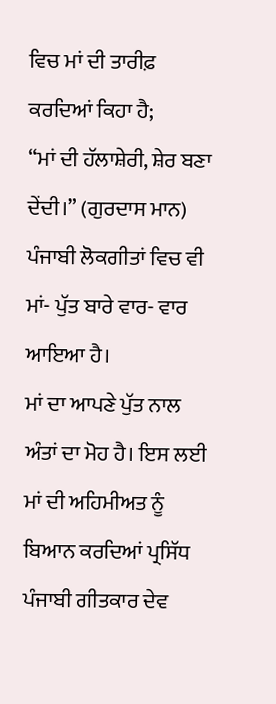ਵਿਚ ਮਾਂ ਦੀ ਤਾਰੀਫ਼ ਕਰਦਿਆਂ ਕਿਹਾ ਹੈ;
“ਮਾਂ ਦੀ ਹੱਲਾਸ਼ੇਰੀ, ਸ਼ੇਰ ਬਣਾ ਦੇਂਦੀ।” (ਗੁਰਦਾਸ ਮਾਨ)
ਪੰਜਾਬੀ ਲੋਕਗੀਤਾਂ ਵਿਚ ਵੀ ਮਾਂ- ਪੁੱਤ ਬਾਰੇ ਵਾਰ- ਵਾਰ ਆਇਆ ਹੈ।
ਮਾਂ ਦਾ ਆਪਣੇ ਪੁੱਤ ਨਾਲ ਅੰਤਾਂ ਦਾ ਮੋਹ ਹੈ। ਇਸ ਲਈ ਮਾਂ ਦੀ ਅਹਿਮੀਅਤ ਨੂੰ
ਬਿਆਨ ਕਰਦਿਆਂ ਪ੍ਰਸਿੱਧ ਪੰਜਾਬੀ ਗੀਤਕਾਰ ਦੇਵ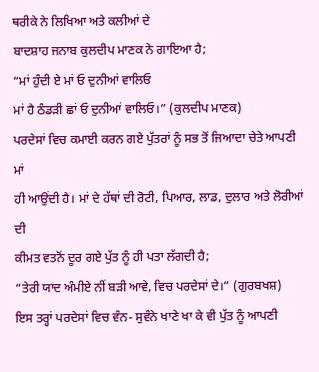ਥਰੀਕੇ ਨੇ ਲਿਖਿਆ ਅਤੇ ਕਲੀਆਂ ਦੇ
ਬਾਦਸ਼ਾਹ ਜਨਾਬ ਕੁਲਦੀਪ ਮਾਣਕ ਨੇ ਗਾਇਆ ਹੈ;
“ਮਾਂ ਹੁੰਦੀ ਏ ਮਾਂ ਓ ਦੁਨੀਆਂ ਵਾਲਿਓ
ਮਾਂ ਹੈ ਠੰਡੜੀ ਛਾਂ ਓ ਦੁਨੀਆਂ ਵਾਲਿਓ।” (ਕੁਲਦੀਪ ਮਾਣਕ)
ਪਰਦੇਸਾਂ ਵਿਚ ਕਮਾਈ ਕਰਨ ਗਏ ਪੁੱਤਰਾਂ ਨੂੰ ਸਭ ਤੋਂ ਜਿਆਦਾ ਚੇਤੇ ਆਪਣੀ ਮਾਂ
ਹੀ ਆਉਂਦੀ ਹੈ। ਮਾਂ ਦੇ ਹੱਥਾਂ ਦੀ ਰੋਟੀ, ਪਿਆਰ, ਲਾਡ, ਦੁਲਾਰ ਅਤੇ ਲੋਰੀਆਂ ਦੀ
ਕੀਮਤ ਵਤਨੋਂ ਦੂਰ ਗਏ ਪੁੱਤ ਨੂੰ ਹੀ ਪਤਾ ਲੱਗਦੀ ਹੈ;
“ਤੇਰੀ ਯਾਦ ਅੰਮੀਏ ਨੀਂ ਬੜੀ ਆਵੇ, ਵਿਚ ਪਰਦੇਸਾਂ ਦੇ।” (ਗੁਰਬਖਸ਼)
ਇਸ ਤਰ੍ਹਾਂ ਪਰਦੇਸਾਂ ਵਿਚ ਵੰਨ- ਸੁਵੰਨੇ ਖਾਣੇ ਖਾ ਕੇ ਵੀ ਪੁੱਤ ਨੂੰ ਆਪਣੀ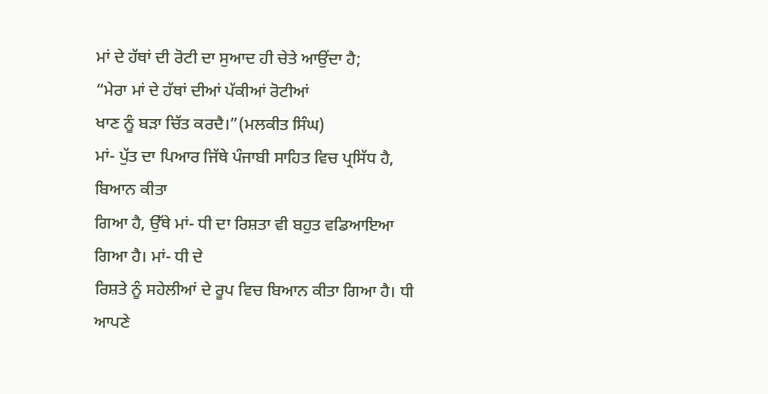ਮਾਂ ਦੇ ਹੱਥਾਂ ਦੀ ਰੋਟੀ ਦਾ ਸੁਆਦ ਹੀ ਚੇਤੇ ਆਉਂਦਾ ਹੈ;
“ਮੇਰਾ ਮਾਂ ਦੇ ਹੱਥਾਂ ਦੀਆਂ ਪੱਕੀਆਂ ਰੋਟੀਆਂ
ਖਾਣ ਨੂੰ ਬੜਾ ਚਿੱਤ ਕਰਦੈ।”(ਮਲਕੀਤ ਸਿੰਘ)
ਮਾਂ- ਪੁੱਤ ਦਾ ਪਿਆਰ ਜਿੱਥੇ ਪੰਜਾਬੀ ਸਾਹਿਤ ਵਿਚ ਪ੍ਰਸਿੱਧ ਹੈ, ਬਿਆਨ ਕੀਤਾ
ਗਿਆ ਹੈ, ਉੱਥੇ ਮਾਂ- ਧੀ ਦਾ ਰਿਸ਼ਤਾ ਵੀ ਬਹੁਤ ਵਡਿਆਇਆ ਗਿਆ ਹੈ। ਮਾਂ- ਧੀ ਦੇ
ਰਿਸ਼ਤੇ ਨੂੰ ਸਹੇਲੀਆਂ ਦੇ ਰੂਪ ਵਿਚ ਬਿਆਨ ਕੀਤਾ ਗਿਆ ਹੈ। ਧੀ ਆਪਣੇ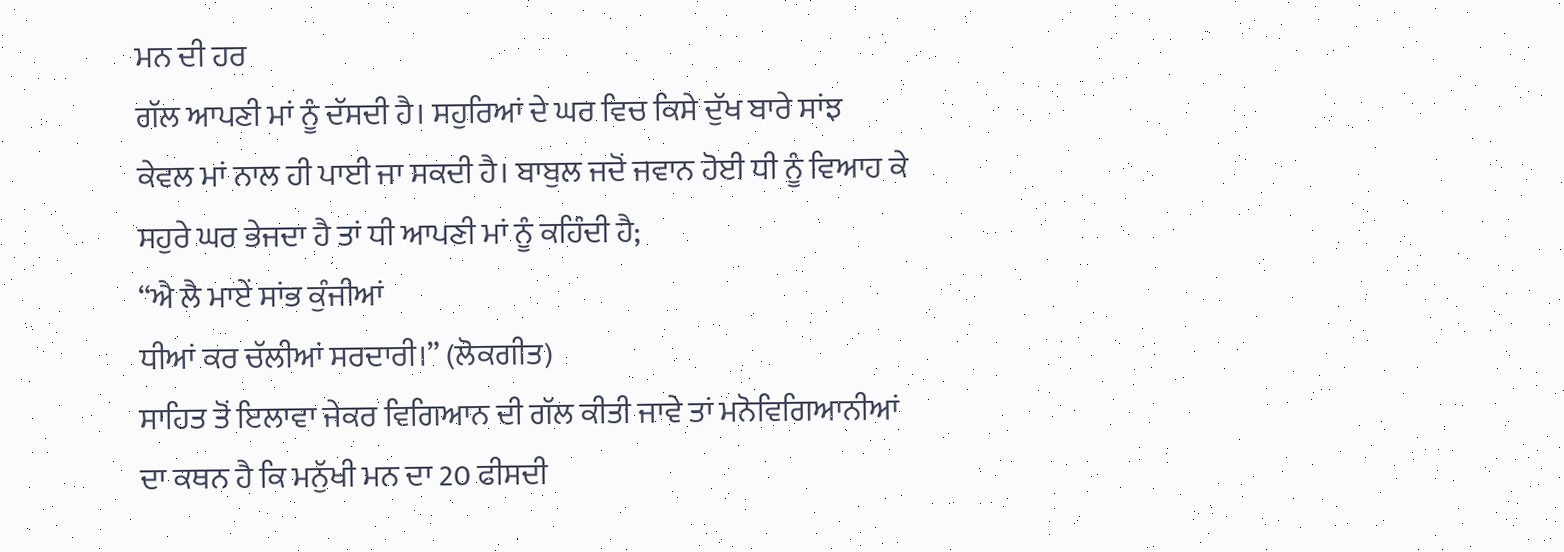ਮਨ ਦੀ ਹਰ
ਗੱਲ ਆਪਣੀ ਮਾਂ ਨੂੰ ਦੱਸਦੀ ਹੈ। ਸਹੁਰਿਆਂ ਦੇ ਘਰ ਵਿਚ ਕਿਸੇ ਦੁੱਖ ਬਾਰੇ ਸਾਂਝ
ਕੇਵਲ ਮਾਂ ਨਾਲ ਹੀ ਪਾਈ ਜਾ ਸਕਦੀ ਹੈ। ਬਾਬੁਲ ਜਦੋਂ ਜਵਾਨ ਹੋਈ ਧੀ ਨੂੰ ਵਿਆਹ ਕੇ
ਸਹੁਰੇ ਘਰ ਭੇਜਦਾ ਹੈ ਤਾਂ ਧੀ ਆਪਣੀ ਮਾਂ ਨੂੰ ਕਹਿੰਦੀ ਹੈ;
“ਐ ਲੈ ਮਾਏਂ ਸਾਂਭ ਕੁੰਜੀਆਂ
ਧੀਆਂ ਕਰ ਚੱਲੀਆਂ ਸਰਦਾਰੀ।” (ਲੋਕਗੀਤ)
ਸਾਹਿਤ ਤੋਂ ਇਲਾਵਾ ਜੇਕਰ ਵਿਗਿਆਨ ਦੀ ਗੱਲ ਕੀਤੀ ਜਾਵੇ ਤਾਂ ਮਨੋਵਿਗਿਆਨੀਆਂ
ਦਾ ਕਥਨ ਹੈ ਕਿ ਮਨੁੱਖੀ ਮਨ ਦਾ 20 ਫੀਸਦੀ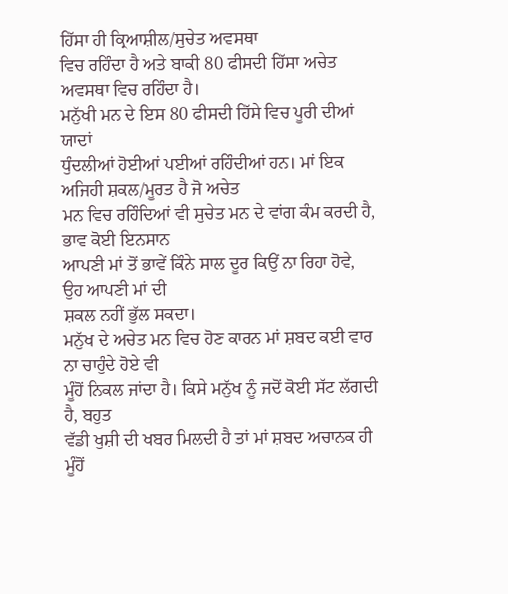ਹਿੱਸਾ ਹੀ ਕ੍ਰਿਆਸ਼ੀਲ/ਸੁਚੇਤ ਅਵਸਥਾ
ਵਿਚ ਰਹਿੰਦਾ ਹੈ ਅਤੇ ਬਾਕੀ 80 ਫੀਸਦੀ ਹਿੱਸਾ ਅਚੇਤ ਅਵਸਥਾ ਵਿਚ ਰਹਿੰਦਾ ਹੈ।
ਮਨੁੱਖੀ ਮਨ ਦੇ ਇਸ 80 ਫੀਸਦੀ ਹਿੱਸੇ ਵਿਚ ਪੂਰੀ ਦੀਆਂ ਯਾਦਾਂ
ਧੁੰਦਲੀਆਂ ਹੋਈਆਂ ਪਈਆਂ ਰਹਿੰਦੀਆਂ ਹਨ। ਮਾਂ ਇਕ ਅਜਿਹੀ ਸ਼ਕਲ/ਮੂਰਤ ਹੈ ਜੋ ਅਚੇਤ
ਮਨ ਵਿਚ ਰਹਿੰਦਿਆਂ ਵੀ ਸੁਚੇਤ ਮਨ ਦੇ ਵਾਂਗ ਕੰਮ ਕਰਦੀ ਹੈ, ਭਾਵ ਕੋਈ ਇਨਸਾਨ
ਆਪਣੀ ਮਾਂ ਤੋਂ ਭਾਵੇਂ ਕਿੰਨੇ ਸਾਲ ਦੂਰ ਕਿਉਂ ਨਾ ਰਿਹਾ ਹੋਵੇ, ਉਹ ਆਪਣੀ ਮਾਂ ਦੀ
ਸ਼ਕਲ ਨਹੀਂ ਭੁੱਲ ਸਕਦਾ।
ਮਨੁੱਖ ਦੇ ਅਚੇਤ ਮਨ ਵਿਚ ਹੋਣ ਕਾਰਨ ਮਾਂ ਸ਼ਬਦ ਕਈ ਵਾਰ ਨਾ ਚਾਹੁੰਦੇ ਹੋਏ ਵੀ
ਮੂੰਹੋਂ ਨਿਕਲ ਜਾਂਦਾ ਹੈ। ਕਿਸੇ ਮਨੁੱਖ ਨੂੰ ਜਦੋਂ ਕੋਈ ਸੱਟ ਲੱਗਦੀ ਹੈ, ਬਹੁਤ
ਵੱਡੀ ਖੁਸ਼ੀ ਦੀ ਖਬਰ ਮਿਲਦੀ ਹੈ ਤਾਂ ਮਾਂ ਸ਼ਬਦ ਅਚਾਨਕ ਹੀ ਮੂੰਹੋਂ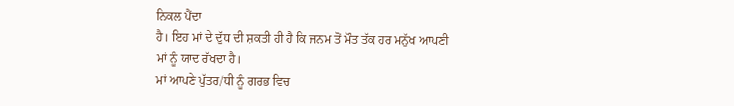ਨਿਕਲ ਪੈਂਦਾ
ਹੈ। ਇਹ ਮਾਂ ਦੇ ਦੁੱਧ ਦੀ ਸ਼ਕਤੀ ਹੀ ਹੈ ਕਿ ਜਨਮ ਤੋਂ ਮੌਤ ਤੱਕ ਹਰ ਮਨੁੱਖ ਆਪਣੀ
ਮਾਂ ਨੂੰ ਯਾਦ ਰੱਖਦਾ ਹੈ।
ਮਾਂ ਆਪਣੇ ਪੁੱਤਰ/ਧੀ ਨੂੰ ਗਰਭ ਵਿਚ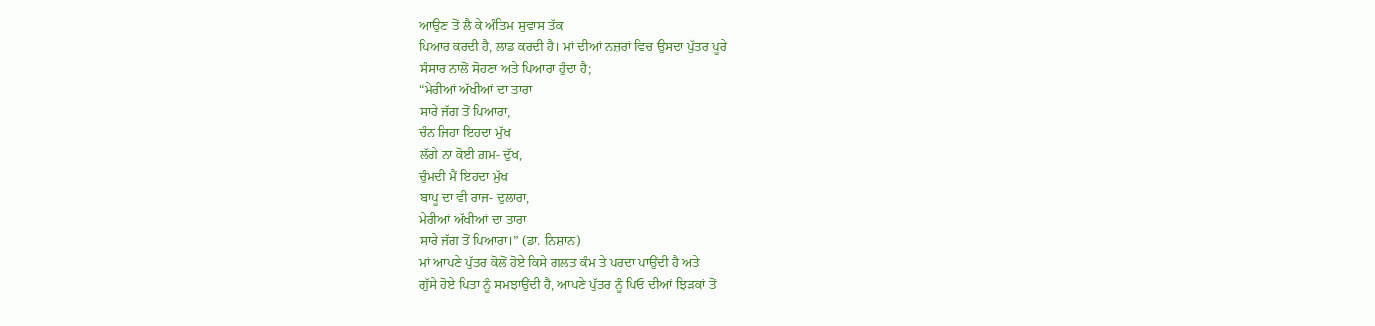ਆਉਣ ਤੋਂ ਲੈ ਕੇ ਅੰਤਿਮ ਸੁਵਾਸ ਤੱਕ
ਪਿਆਰ ਕਰਦੀ ਹੈ, ਲਾਡ ਕਰਦੀ ਹੈ। ਮਾਂ ਦੀਆਂ ਨਜ਼ਰਾਂ ਵਿਚ ਉਸਦਾ ਪੁੱਤਰ ਪੂਰੇ
ਸੰਸਾਰ ਨਾਲੋਂ ਸੋਹਣਾ ਅਤੇ ਪਿਆਰਾ ਹੁੰਦਾ ਹੈ;
“ਮੇਰੀਆਂ ਅੱਖੀਆਂ ਦਾ ਤਾਰਾ
ਸਾਰੇ ਜੱਗ ਤੋਂ ਪਿਆਰਾ,
ਚੰਨ ਜਿਹਾ ਇਹਦਾ ਮੁੱਖ
ਲੱਗੇ ਨਾ ਕੋਈ ਗ਼ਮ- ਦੁੱਖ,
ਚੁੰਮਦੀ ਮੈਂ ਇਹਦਾ ਮੁੱਖ
ਬਾਪੂ ਦਾ ਵੀ ਰਾਜ- ਦੁਲਾਰਾ,
ਮੇਰੀਆਂ ਅੱਖੀਆਂ ਦਾ ਤਾਰਾ
ਸਾਰੇ ਜੱਗ ਤੋਂ ਪਿਆਰਾ।” (ਡਾ. ਨਿਸ਼ਾਨ)
ਮਾਂ ਆਪਣੇ ਪੁੱਤਰ ਕੋਲੋਂ ਹੋਏ ਕਿਸੇ ਗਲਤ ਕੰਮ ਤੇ ਪਰਦਾ ਪਾਉਂਦੀ ਹੈ ਅਤੇ
ਗੁੱਸੇ ਹੋਏ ਪਿਤਾ ਨੂੰ ਸਮਝਾਉਂਦੀ ਹੈ, ਆਪਣੇ ਪੁੱਤਰ ਨੂੰ ਪਿਓ ਦੀਆਂ ਝਿੜਕਾਂ ਤੋਂ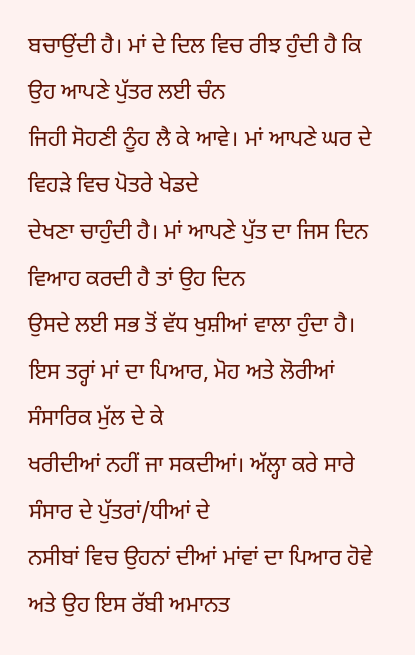ਬਚਾਉਂਦੀ ਹੈ। ਮਾਂ ਦੇ ਦਿਲ ਵਿਚ ਰੀਝ ਹੁੰਦੀ ਹੈ ਕਿ ਉਹ ਆਪਣੇ ਪੁੱਤਰ ਲਈ ਚੰਨ
ਜਿਹੀ ਸੋਹਣੀ ਨੂੰਹ ਲੈ ਕੇ ਆਵੇ। ਮਾਂ ਆਪਣੇ ਘਰ ਦੇ ਵਿਹੜੇ ਵਿਚ ਪੋਤਰੇ ਖੇਡਦੇ
ਦੇਖਣਾ ਚਾਹੁੰਦੀ ਹੈ। ਮਾਂ ਆਪਣੇ ਪੁੱਤ ਦਾ ਜਿਸ ਦਿਨ ਵਿਆਹ ਕਰਦੀ ਹੈ ਤਾਂ ਉਹ ਦਿਨ
ਉਸਦੇ ਲਈ ਸਭ ਤੋਂ ਵੱਧ ਖੁਸ਼ੀਆਂ ਵਾਲਾ ਹੁੰਦਾ ਹੈ।
ਇਸ ਤਰ੍ਹਾਂ ਮਾਂ ਦਾ ਪਿਆਰ, ਮੋਹ ਅਤੇ ਲੋਰੀਆਂ ਸੰਸਾਰਿਕ ਮੁੱਲ ਦੇ ਕੇ
ਖਰੀਦੀਆਂ ਨਹੀਂ ਜਾ ਸਕਦੀਆਂ। ਅੱਲ੍ਹਾ ਕਰੇ ਸਾਰੇ ਸੰਸਾਰ ਦੇ ਪੁੱਤਰਾਂ/ਧੀਆਂ ਦੇ
ਨਸੀਬਾਂ ਵਿਚ ਉਹਨਾਂ ਦੀਆਂ ਮਾਂਵਾਂ ਦਾ ਪਿਆਰ ਹੋਵੇ ਅਤੇ ਉਹ ਇਸ ਰੱਬੀ ਅਮਾਨਤ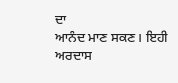ਦਾ
ਆਨੰਦ ਮਾਣ ਸਕਣ। ਇਹੀ ਅਰਦਾਸ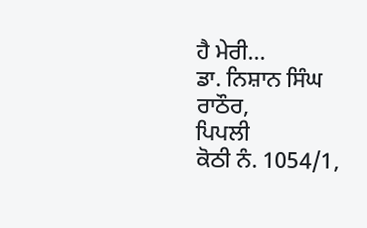ਹੈ ਮੇਰੀ...
ਡਾ. ਨਿਸ਼ਾਨ ਸਿੰਘ ਰਾਠੌਰ,
ਪਿਪਲੀ
ਕੋਠੀ ਨੰ. 1054/1,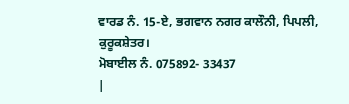ਵਾਰਡ ਨੰ. 15-ਏ, ਭਗਵਾਨ ਨਗਰ ਕਾਲੌਨੀ, ਪਿਪਲੀ,
ਕੁਰੂਕਸ਼ੇਤਰ।
ਮੋਬਾਈਲ ਨੰ. 075892- 33437
|